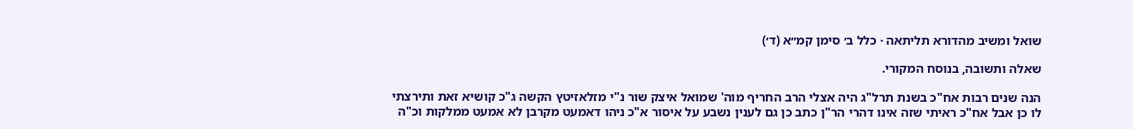שואל ומשיב מהדורא תליתאה · כלל ב׳ סימן קמ״א (ד׳)

שאלה ותשובה, בנוסח המקורי.

הנה שנים רבות אח"כ בשנת תרל"ג היה אצלי הרב החריף מוה' שמואל איצק שור נ"י מזלאזיטץ הקשה ג"כ קושיא זאת ותירצתי לו כן אבל אח"כ ראיתי שזה אינו דהרי הר"ן כתב כן גם לענין נשבע על איסור א"כ ניהו דאמעט מקרבן לא אמעט ממלקות וכ"ה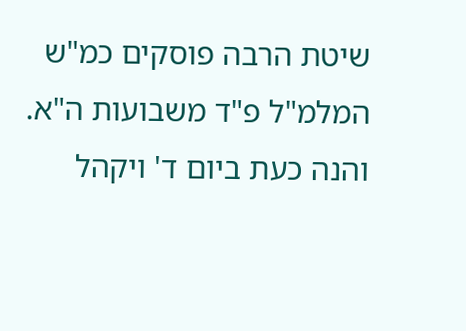שיטת הרבה פוסקים כמ"ש המלמ"ל פ"ד משבועות ה"א. והנה כעת ביום ד' ויקהל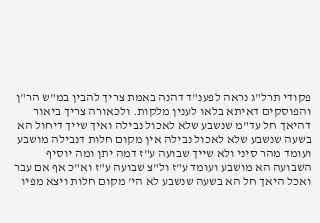פקודי תרל"ג נראה לפענ"ד דהנה באמת צריך להבין במ"ש הר"ן והפוסקים דאיתא בלאו לענין מלקות. ולכאורה צריך ביאור דהיאך חל עד"מ שנשבע שלא לאכול נבילה ואיך שייך דיחול הא בשעה שנשבע שלא לאכול נבילה אין מקום חלות דנבילה מושבע ועומד מהר סיני ולא שייך שבועה ע"ז דמה יתן ומה יוסיף השבועה הא מושבע ועומד ע"ז ול"צ שבועה ע"ז וא"כ אף אם עבר ואכל היאך חל הא בשעה שנשבע לא הי' מקום חלות ויצא מפיו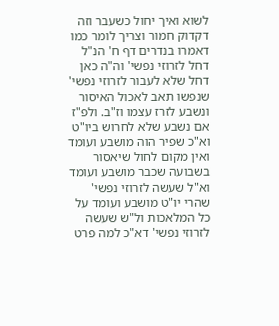לשוא ואיך יחול כשעבר וזה דקדוק חמור וצריך לומר כמו דאמרו בנדרים דף ח' הנ"ל דחל לזרוזי נפשי' וה"ה כאן דחל שלא לעבור לזרוזי נפשי' שנפשו תאב לאכול האיסור ונשבע לזרז עצמו וז"ב. ולפ"ז אם נשבע שלא לחרוש ביו"ט וא"כ שפיר הוה מושבע ועומד ואין מקום לחול שיאסור בשבועה שכבר מושבע ועומד וא"ל שעשה לזרוזי נפשי' שהרי יו"ט מושבע ועומד על כל המלאכות ול"ש שעשה לזרוזי נפשי' דא"כ למה פרט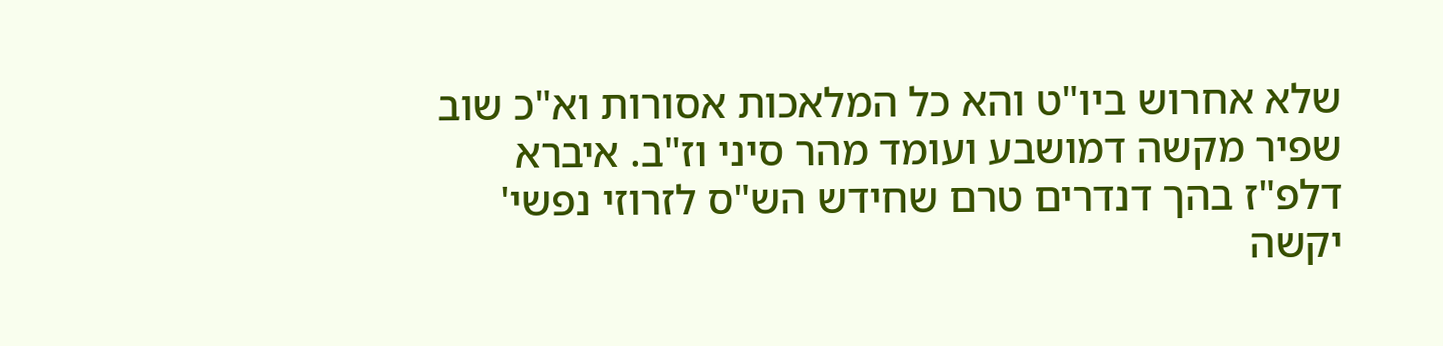שלא אחרוש ביו"ט והא כל המלאכות אסורות וא"כ שוב שפיר מקשה דמושבע ועומד מהר סיני וז"ב. איברא דלפ"ז בהך דנדרים טרם שחידש הש"ס לזרוזי נפשי' יקשה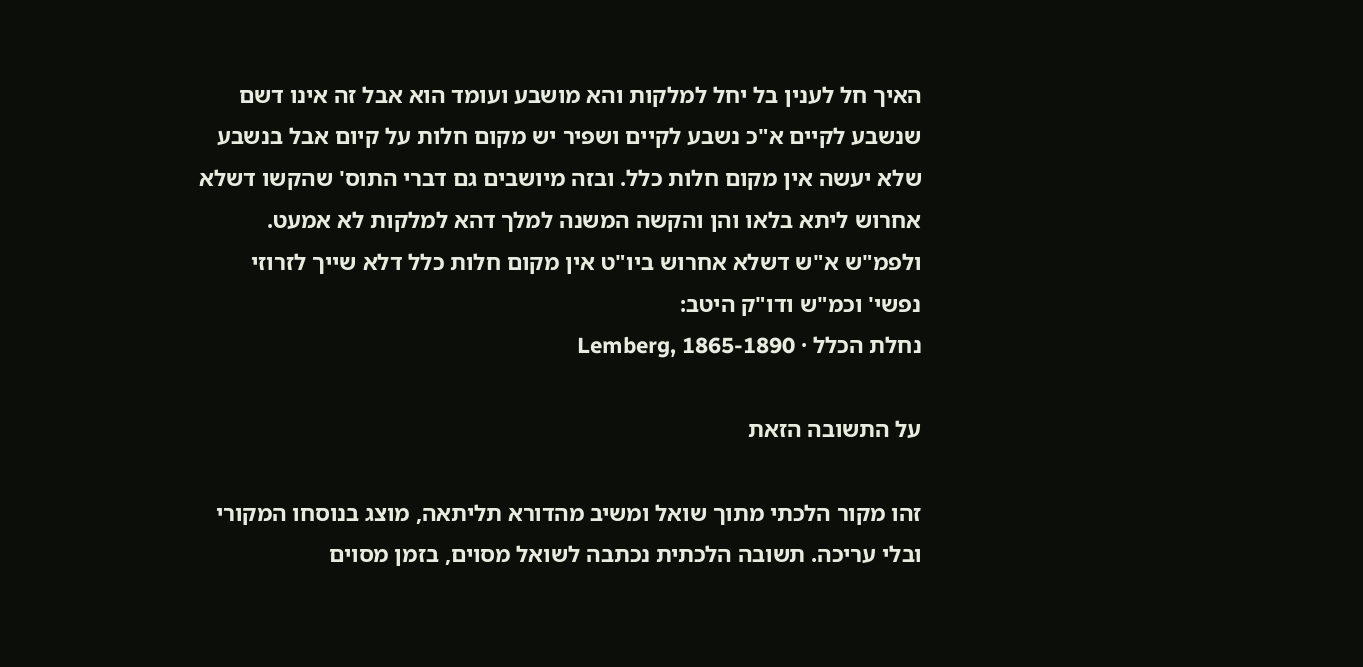האיך חל לענין בל יחל למלקות והא מושבע ועומד הוא אבל זה אינו דשם שנשבע לקיים א"כ נשבע לקיים ושפיר יש מקום חלות על קיום אבל בנשבע שלא יעשה אין מקום חלות כלל. ובזה מיושבים גם דברי התוס' שהקשו דשלא אחרוש ליתא בלאו והן והקשה המשנה למלך דהא למלקות לא אמעט. ולפמ"ש א"ש דשלא אחרוש ביו"ט אין מקום חלות כלל דלא שייך לזרוזי נפשי' וכמ"ש ודו"ק היטב:
נחלת הכלל · Lemberg, 1865-1890

על התשובה הזאת

זהו מקור הלכתי מתוך שואל ומשיב מהדורא תליתאה, מוצג בנוסחו המקורי ובלי עריכה. תשובה הלכתית נכתבה לשואל מסוים, בזמן מסוים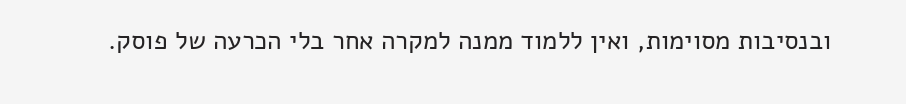ובנסיבות מסוימות, ואין ללמוד ממנה למקרה אחר בלי הכרעה של פוסק.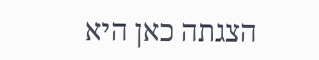הצגתה כאן היא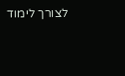לצורך לימוד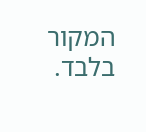המקור בלבד.